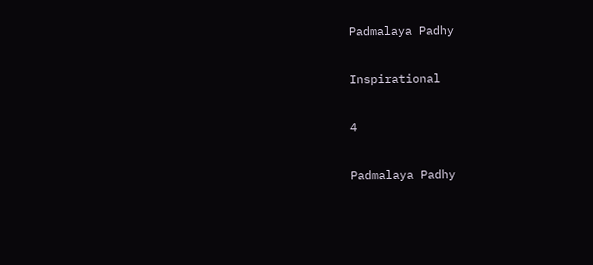Padmalaya Padhy

Inspirational

4

Padmalaya Padhy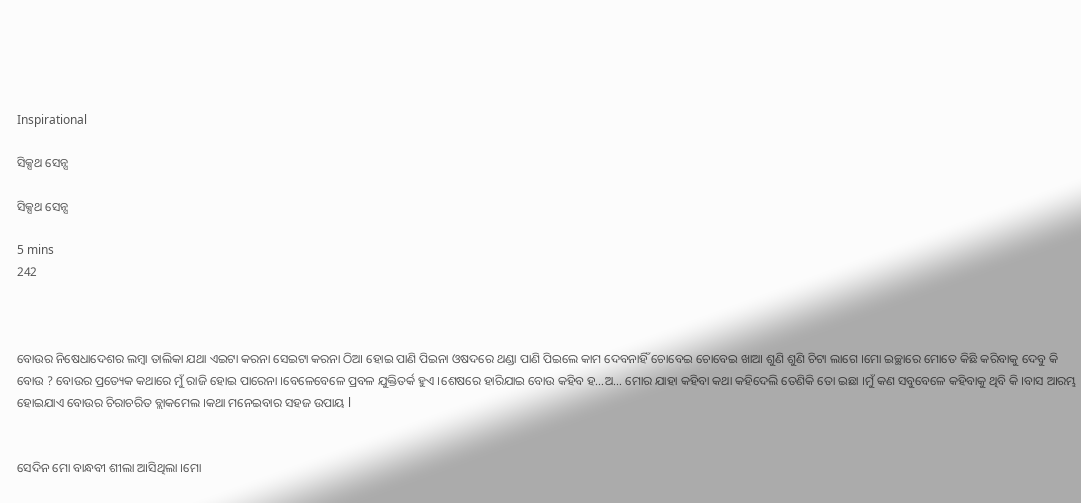Inspirational

ସିକ୍ସଥ ସେନ୍ସ

ସିକ୍ସଥ ସେନ୍ସ

5 mins
242



ବୋଉର ନିଷେଧାଦେଶର ଲମ୍ବା ତାଲିକା ଯଥା ଏଇଟା କରନା ସେଇଟା କରନା ଠିଆ ହୋଇ ପାଣି ପିଇନା ଓଷଦରେ ଥଣ୍ଡା ପାଣି ପିଇଲେ କାମ ଦେବନାହିଁ ଚୋବେଇ ଚୋବେଇ ଖାଆ ଶୁଣି ଶୁଣି ଚିଟା ଲାଗେ ।ମୋ ଇଚ୍ଛାରେ ମୋତେ କିଛି କରିବାକୁ ଦେବୁ କି ବୋଉ ? ବୋଉର ପ୍ରତ୍ୟେକ କଥାରେ ମୁଁ ରାଜି ହୋଇ ପାରେନା ।ବେଳେବେଳେ ପ୍ରବଳ ଯୁକ୍ତିତର୍କ ହୁଏ ।ଶେଷରେ ହାରିଯାଇ ବୋଉ କହିବ ହ…ଅ… ମୋର ଯାହା କହିବା କଥା କହିଦେଲି ତେଣିକି ତୋ ଇଛା ।ମୁଁ କଣ ସବୁବେଳେ କହିବାକୁ ଥିବି କି ।ବାସ ଆରମ୍ଭ ହୋଇଯାଏ ବୋଉର ଚିରାଚରିତ ବ୍ଲାକମେଲ ।କଥା ମନେଇବାର ସହଜ ଉପାୟ l


ସେଦିନ ମୋ ବାନ୍ଧବୀ ଶୀଲା ଆସିଥିଲା ।ମୋ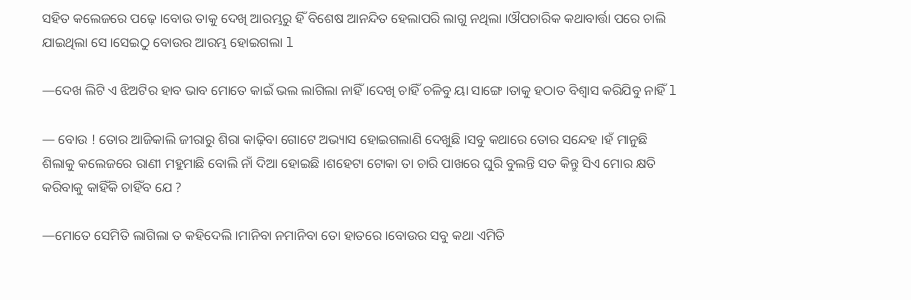ସହିତ କଲେଜରେ ପଢ଼େ ।ବୋଉ ତାକୁ ଦେଖି ଆରମ୍ଭରୁ ହିଁ ବିଶେଷ ଆନନ୍ଦିତ ହେଲାପରି ଲାଗୁ ନଥିଲା ।ଔପଚାରିକ କଥାବାର୍ତ୍ତା ପରେ ଚାଲି ଯାଇଥିଲା ସେ ।ସେଇଠୁ ବୋଉର ଆରମ୍ଭ ହୋଇଗଲା l

—ଦେଖ ଲିଟି ଏ ଝିଅଟିର ହାବ ଭାବ ମୋତେ କାଇଁ ଭଲ ଲାଗିଲା ନାହିଁ ।ଦେଖି ଚାହିଁ ଚଳିବୁ ୟା ସାଙ୍ଗେ ।ତାକୁ ହଠାତ ବିଶ୍ୱାସ କରିଯିବୁ ନାହିଁ l

— ବୋଉ ! ତୋର ଆଜିକାଲି ଜୀରାରୁ ଶିରା କାଢ଼ିବା ଗୋଟେ ଅଭ୍ୟାସ ହୋଇଗଲାଣି ଦେଖୁଛି ।ସବୁ କଥାରେ ତୋର ସନ୍ଦେହ ।ହଁ ମାନୁଛି ଶିଲାକୁ କଲେଜରେ ରାଣୀ ମହୁମାଛି ବୋଲି ନାଁ ଦିଆ ହୋଇଛି ।ଶହେଟା ଟୋକା ତା ଚାରି ପାଖରେ ଘୁରି ବୁଲନ୍ତି ସତ କିନ୍ତୁ ସିଏ ମୋର କ୍ଷତି କରିବାକୁ କାହିଁକି ଚାହିଁବ ଯେ ?

—ମୋତେ ସେମିତି ଲାଗିଲା ତ କହିଦେଲି ।ମାନିବା ନମାନିବା ତୋ ହାତରେ ।ବୋଉର ସବୁ କଥା ଏମିତି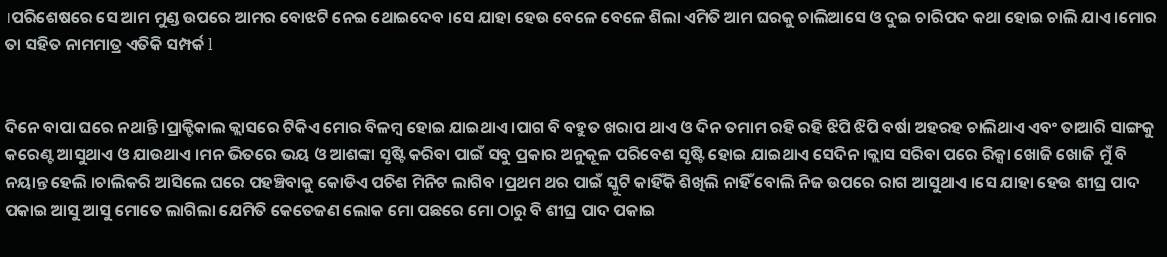।ପରିଶେଷରେ ସେ ଆମ ମୁଣ୍ଡ ଉପରେ ଆମର ବୋଝଟି ନେଇ ଥୋଇଦେବ ।ସେ ଯାହା ହେଉ ବେଳେ ବେଳେ ଶିଲା ଏମିତି ଆମ ଘରକୁ ଚାଲିଆସେ ଓ ଦୁଇ ଚାରିପଦ କଥା ହୋଇ ଚାଲି ଯାଏ ।ମୋର ତା ସହିତ ନାମମାତ୍ର ଏତିକି ସମ୍ପର୍କ l


ଦିନେ ବାପା ଘରେ ନଥାନ୍ତି ।ପ୍ରାକ୍ଟିକାଲ କ୍ଲାସରେ ଟିକିଏ ମୋର ବିଳମ୍ବ ହୋଇ ଯାଇଥାଏ ।ପାଗ ବି ବହୁତ ଖରାପ ଥାଏ ଓ ଦିନ ତମାମ ରହି ରହି ଝିପି ଝିପି ବର୍ଷା ଅହରହ ଚାଲିଥାଏ ଏବଂ ତାଆରି ସାଙ୍ଗକୁ କରେଣ୍ଟ ଆସୁଥାଏ ଓ ଯାଉଥାଏ ।ମନ ଭିତରେ ଭୟ ଓ ଆଶଙ୍କା ସୃଷ୍ଟି କରିବା ପାଇଁ ସବୁ ପ୍ରକାର ଅନୁକୂଳ ପରିବେଶ ସୃଷ୍ଟି ହୋଇ ଯାଇଥାଏ ସେଦିନ ।କ୍ଲାସ ସରିବା ପରେ ରିକ୍ସା ଖୋଜି ଖୋଜି ମୁଁ ବି ନୟାନ୍ତ ହେଲି ।ଚାଲିକରି ଆସିଲେ ଘରେ ପହଞ୍ଚିବାକୁ କୋଡିଏ ପଚିଶ ମିନିଟ ଲାଗିବ ।ପ୍ରଥମ ଥର ପାଇଁ ସ୍କୁଟି କାହିଁକି ଶିଖିଲି ନାହିଁ ବୋଲି ନିଜ ଉପରେ ରାଗ ଆସୁଥାଏ ।ସେ ଯାହା ହେଉ ଶୀଘ୍ର ପାଦ ପକାଇ ଆସୁ ଆସୁ ମୋତେ ଲାଗିଲା ଯେମିତି କେତେଜଣ ଲୋକ ମୋ ପଛରେ ମୋ ଠାରୁ ବି ଶୀଘ୍ର ପାଦ ପକାଇ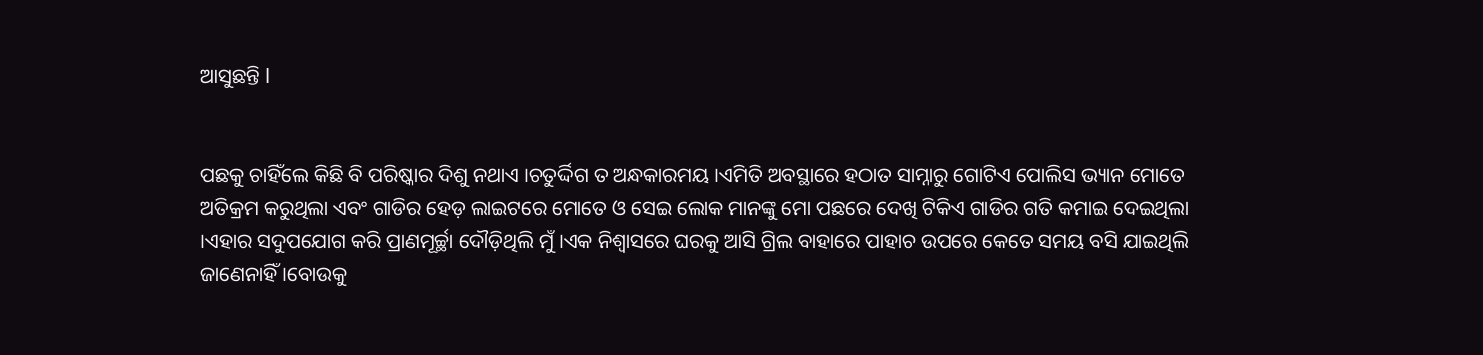ଆସୁଛନ୍ତି l


ପଛକୁ ଚାହିଁଲେ କିଛି ବି ପରିଷ୍କାର ଦିଶୁ ନଥାଏ ।ଚତୁର୍ଦ୍ଦିଗ ତ ଅନ୍ଧକାରମୟ ।ଏମିତି ଅବସ୍ଥାରେ ହଠାତ ସାମ୍ନାରୁ ଗୋଟିଏ ପୋଲିସ ଭ୍ୟାନ ମୋତେ ଅତିକ୍ରମ କରୁଥିଲା ଏବଂ ଗାଡିର ହେଡ଼ ଲାଇଟରେ ମୋତେ ଓ ସେଇ ଲୋକ ମାନଙ୍କୁ ମୋ ପଛରେ ଦେଖି ଟିକିଏ ଗାଡିର ଗତି କମାଇ ଦେଇଥିଲା ।ଏହାର ସଦୁପଯୋଗ କରି ପ୍ରାଣମୂର୍ଚ୍ଛା ଦୌଡ଼ିଥିଲି ମୁଁ ।ଏକ ନିଶ୍ୱାସରେ ଘରକୁ ଆସି ଗ୍ରିଲ ବାହାରେ ପାହାଚ ଉପରେ କେତେ ସମୟ ବସି ଯାଇଥିଲି ଜାଣେନାହିଁ ।ବୋଉକୁ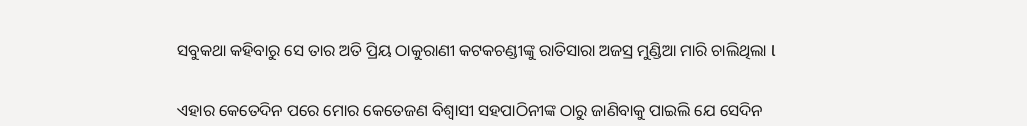ସବୁକଥା କହିବାରୁ ସେ ତାର ଅତି ପ୍ରିୟ ଠାକୁରାଣୀ କଟକଚଣ୍ଡୀଙ୍କୁ ରାତିସାରା ଅଜସ୍ର ମୁଣ୍ଡିଆ ମାରି ଚାଲିଥିଲା l


ଏହାର କେତେଦିନ ପରେ ମୋର କେତେଜଣ ବିଶ୍ୱାସୀ ସହପାଠିନୀଙ୍କ ଠାରୁ ଜାଣିବାକୁ ପାଇଲି ଯେ ସେଦିନ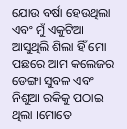ଯୋଉ ବର୍ଷା ହେଉଥିଲା ଏବଂ ମୁଁ ଏକୁଟିଆ ଆସୁଥିଲି ଶିଲା ହିଁ ମୋ ପଛରେ ଆମ କଲେଜର ଡେଙ୍ଗା ସୁବଳ ଏବଂ ନିଶୁଆ ରକିକୁ ପଠାଇ ଥିଲା ।ମୋତେ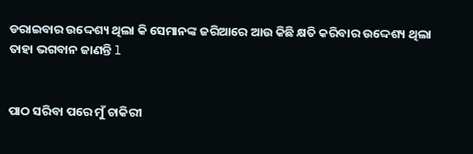ଡରାଇବାର ଉଦ୍ଦେଶ୍ୟ ଥିଲା କି ସେମାନଙ୍କ ଜରିଆରେ ଆଉ କିଛି କ୍ଷତି କରିବାର ଉଦ୍ଦେଶ୍ୟ ଥିଲା ତାହା ଭଗବାନ ଜାଣନ୍ତି l


ପାଠ ସରିବା ପରେ ମୁଁ ଚାକିରୀ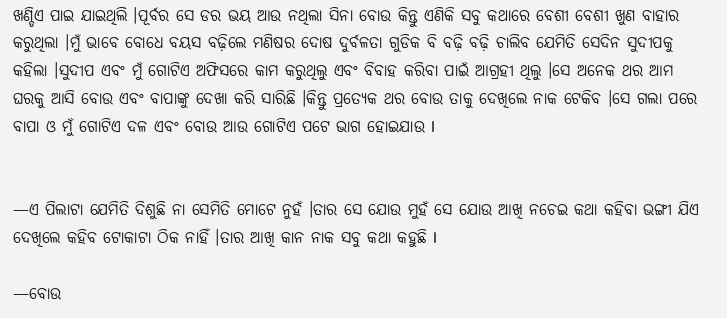ଖଣ୍ଡିଏ ପାଇ ଯାଇଥିଲି ।ପୂର୍ବର ସେ ଡର ଭୟ ଆଉ ନଥିଲା ସିନା ବୋଉ କିନ୍ତୁ ଏଣିକି ସବୁ କଥାରେ ବେଶୀ ବେଶୀ ଖୁଣ ବାହାର କରୁଥିଲା ।ମୁଁ ଭାବେ ବୋଧେ ବୟସ ବଢ଼ିଲେ ମଣିଷର ଦୋଷ ଦୁର୍ବଳତା ଗୁଡିକ ବି ବଢ଼ି ବଢ଼ି ଚାଲିବ ଯେମିତି ସେଦିନ ସୁଦୀପକୁ କହିଲା ।ସୁଦୀପ ଏବଂ ମୁଁ ଗୋଟିଏ ଅଫିସରେ କାମ କରୁଥିଲୁ ଏବଂ ବିବାହ କରିବା ପାଇଁ ଆଗ୍ରହୀ ଥିଲୁ ।ସେ ଅନେକ ଥର ଆମ ଘରକୁ ଆସି ବୋଉ ଏବଂ ବାପାଙ୍କୁ ଦେଖା କରି ସାରିଛି ।କିନ୍ତୁ ପ୍ରତ୍ୟେକ ଥର ବୋଉ ତାକୁ ଦେଖିଲେ ନାକ ଟେକିବ ।ସେ ଗଲା ପରେ ବାପା ଓ ମୁଁ ଗୋଟିଏ ଦଳ ଏବଂ ବୋଉ ଆଉ ଗୋଟିଏ ପଟେ ଭାଗ ହୋଇଯାଉ l


—ଏ ପିଲାଟା ଯେମିତି ଦିଶୁଛି ନା ସେମିତି ମୋଟେ ନୁହଁ ।ତାର ସେ ଯୋଉ ମୁହଁ ସେ ଯୋଉ ଆଖି ନଚେଇ କଥା କହିବା ଭଙ୍ଗୀ ଯିଏ ଦେଖିଲେ କହିବ ଟୋକାଟା ଠିକ ନାହିଁ ।ତାର ଆଖି କାନ ନାକ ସବୁ କଥା କହୁଛି l

—ବୋଉ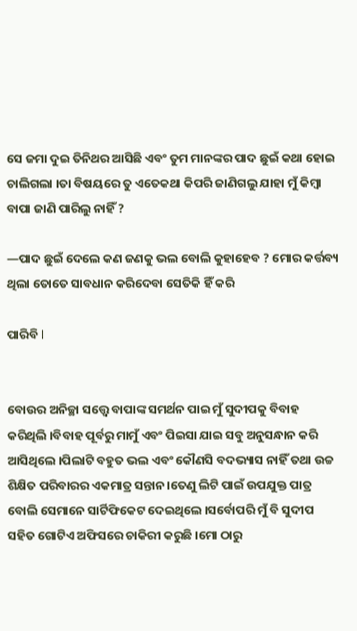ସେ ଜମା ଦୁଇ ତିନିଥର ଆସିଛି ଏବଂ ତୁମ ମାନଙ୍କର ପାଦ ଛୁଇଁ କଥା ହୋଇ ଚାଲିଗଲା ।ତା ବିଷୟରେ ତୁ ଏତେକଥା କିପରି ଜାଣିଗଲୁ ଯାହା ମୁଁ କିମ୍ବା ବାପା ଜାଣି ପାରିଲୁ ନାହିଁ ?

—ପାଦ ଛୁଇଁ ଦେଲେ କଣ ଜଣକୁ ଭଲ ବୋଲି କୁହାହେବ ? ମୋର କର୍ତ୍ତବ୍ୟ ଥିଲା ତୋତେ ସାବଧାନ କରିଦେବା ସେତିକି ହିଁ କରି

ପାରିବି l


ବୋଉର ଅନିଚ୍ଛା ସତ୍ତ୍ୱେ ବାପାଙ୍କ ସମର୍ଥନ ପାଇ ମୁଁ ସୁଦୀପକୁ ବିବାହ କରିଥିଲି ।ବିବାହ ପୂର୍ବରୁ ମାମୁଁ ଏବଂ ପିଇସା ଯାଇ ସବୁ ଅନୁସନ୍ଧାନ କରି ଆସିଥିଲେ ।ପିଲାଟି ବହୁତ ଭଲ ଏବଂ କୌଣସି ବଦଭ୍ୟାସ ନାହିଁ ତଥା ଉଚ୍ଚ ଶିକ୍ଷିତ ପରିବାରର ଏକମାତ୍ର ସନ୍ତାନ ।ତେଣୁ ଲିଟି ପାଇଁ ଉପଯୁକ୍ତ ପାତ୍ର ବୋଲି ସେମାନେ ସାର୍ଟିଫିକେଟ ଦେଇଥିଲେ ।ସର୍ବୋପରି ମୁଁ ବି ସୁଦୀପ ସହିତ ଗୋଟିଏ ଅଫିସରେ ଚାକିରୀ କରୁଛି ।ମୋ ଠାରୁ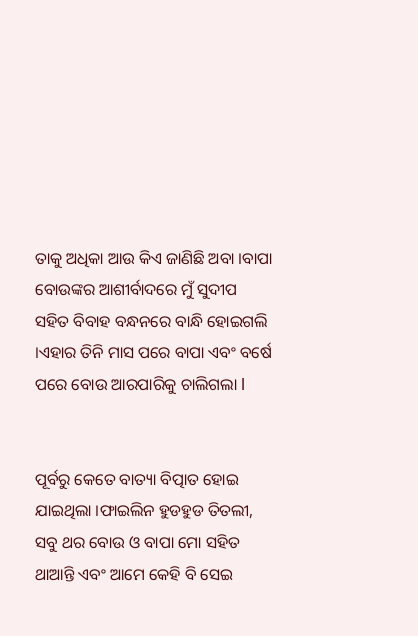ତାକୁ ଅଧିକା ଆଉ କିଏ ଜାଣିଛି ଅବା ।ବାପା ବୋଉଙ୍କର ଆଶୀର୍ବାଦରେ ମୁଁ ସୁଦୀପ ସହିତ ବିବାହ ବନ୍ଧନରେ ବାନ୍ଧି ହୋଇଗଲି ।ଏହାର ତିନି ମାସ ପରେ ବାପା ଏବଂ ବର୍ଷେ ପରେ ବୋଉ ଆରପାରିକୁ ଚାଲିଗଲା l


ପୂର୍ବରୁ କେତେ ବାତ୍ୟା ବିତ୍ପାତ ହୋଇ ଯାଇଥିଲା ।ଫାଇଲିନ ହୁଡହୁଡ ତିତଲୀ, ସବୁ ଥର ବୋଉ ଓ ବାପା ମୋ ସହିତ ଥାଆନ୍ତି ଏବଂ ଆମେ କେହି ବି ସେଇ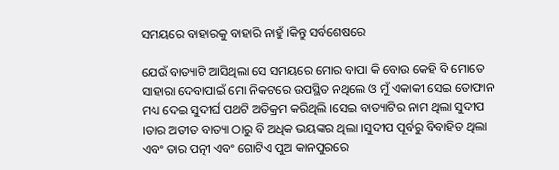ସମୟରେ ବାହାରକୁ ବାହାରି ନାହୁଁ ।କିନ୍ତୁ ସର୍ବଶେଷରେ

ଯେଉଁ ବାତ୍ୟାଟି ଆସିଥିଲା ସେ ସମୟରେ ମୋର ବାପା କି ବୋଉ କେହି ବି ମୋତେ ସାହାରା ଦେବାପାଇଁ ମୋ ନିକଟରେ ଉପସ୍ଥିତ ନଥିଲେ ଓ ମୁଁ ଏକାକୀ ସେଇ ତୋଫାନ ମଧ୍ୟ ଦେଇ ସୁଦୀର୍ଘ ପଥଟି ଅତିକ୍ରମ କରିଥିଲି ।ସେଇ ବାତ୍ୟାଟିର ନାମ ଥିଲା ସୁଦୀପ ।ତାର ଅତୀତ ବାତ୍ୟା ଠାରୁ ବି ଅଧିକ ଭୟଙ୍କର ଥିଲା ।ସୁଦୀପ ପୂର୍ବରୁ ବିବାହିତ ଥିଲା ଏବଂ ତାର ପତ୍ନୀ ଏବଂ ଗୋଟିଏ ପୁଅ କାନପୁରରେ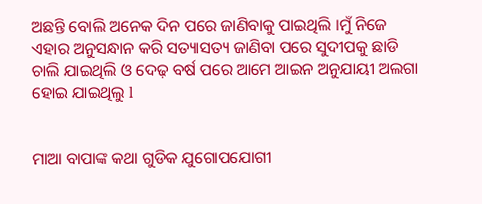ଅଛନ୍ତି ବୋଲି ଅନେକ ଦିନ ପରେ ଜାଣିବାକୁ ପାଇଥିଲି ।ମୁଁ ନିଜେ ଏହାର ଅନୁସନ୍ଧାନ କରି ସତ୍ୟାସତ୍ୟ ଜାଣିବା ପରେ ସୁଦୀପକୁ ଛାଡି ଚାଲି ଯାଇଥିଲି ଓ ଦେଢ଼ ବର୍ଷ ପରେ ଆମେ ଆଇନ ଅନୁଯାୟୀ ଅଲଗା ହୋଇ ଯାଇଥିଲୁ l


ମାଆ ବାପାଙ୍କ କଥା ଗୁଡିକ ଯୁଗୋପଯୋଗୀ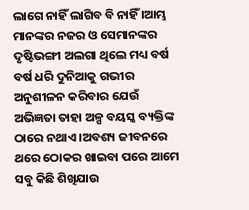ଲାଗେ ନାହିଁ ଲାଗିବ ବି ନାହିଁ ।ଆମ୍ଭ ମାନଙ୍କର ନଜର ଓ ସେମାନଙ୍କର ଦୃଷ୍ଟିଭଙ୍ଗୀ ଅଲଗା ଥିଲେ ମଧ୍ୟ ବର୍ଷ ବର୍ଷ ଧରି ଦୁନିଆକୁ ଗଭୀର ଅନୁଶୀଳନ କରିବାର ଯେଉଁ ଅଭିଜ୍ଞତା ତାହା ଅଳ୍ପ ବୟସ୍କ ବ୍ୟକ୍ତିଙ୍କ ଠାରେ ନଥାଏ ।ଅବଶ୍ୟ ଜୀବନରେ ଥରେ ଠୋକର ଖାଇବା ପରେ ଆମେ ସବୁ କିଛି ଶିଖିଯାଉ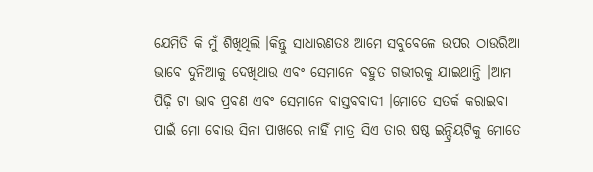ଯେମିତି କି ମୁଁ ଶିଖିଥିଲି ।କିନ୍ତୁ ସାଧାରଣତଃ ଆମେ ସବୁବେଳେ ଉପର ଠାଉରିଆ ଭାବେ ଦୁନିଆକୁ ଦେଖିଥାଉ ଏବଂ ସେମାନେ ବହୁତ ଗଭୀରକୁ ଯାଇଥାନ୍ତି ।ଆମ ପିଢ଼ି ଟା ଭାବ ପ୍ରବଣ ଏବଂ ସେମାନେ ବାସ୍ତବବାଦୀ ।ମୋତେ ସତର୍କ କରାଇବା ପାଇଁ ମୋ ବୋଉ ସିନା ପାଖରେ ନାହିଁ ମାତ୍ର ସିଏ ତାର ଷଷ୍ଠ ଇନ୍ଦ୍ରିୟଟିକୁ ମୋତେ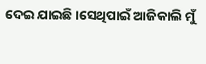ଦେଇ ଯାଇଛି ।ସେଥିପାଇଁ ଆଜିକାଲି ମୁଁ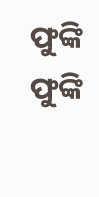ଫୁଙ୍କି ଫୁଙ୍କି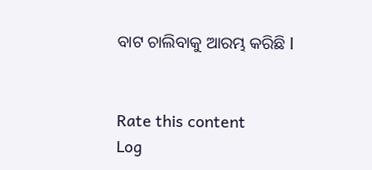ବାଟ ଚାଲିବାକୁ ଆରମ୍ଭ କରିଛି l


Rate this content
Log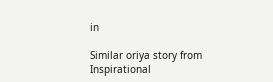in

Similar oriya story from Inspirational